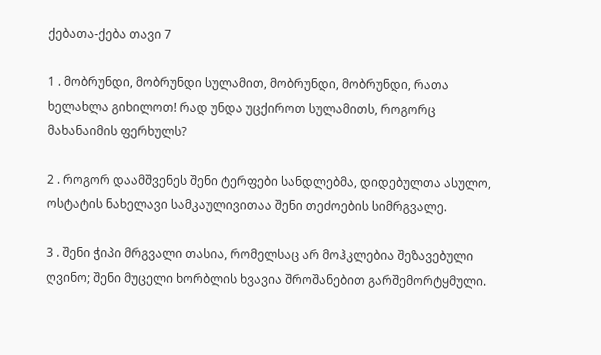ქებათა-ქება თავი 7

1 . მობრუნდი, მობრუნდი სულამით, მობრუნდი, მობრუნდი, რათა ხელახლა გიხილოთ! რად უნდა უცქიროთ სულამითს, როგორც მახანაიმის ფერხულს?

2 . როგორ დაამშვენეს შენი ტერფები სანდლებმა, დიდებულთა ასულო, ოსტატის ნახელავი სამკაულივითაა შენი თეძოების სიმრგვალე.

3 . შენი ჭიპი მრგვალი თასია, რომელსაც არ მოჰკლებია შეზავებული ღვინო; შენი მუცელი ხორბლის ხვავია შროშანებით გარშემორტყმული.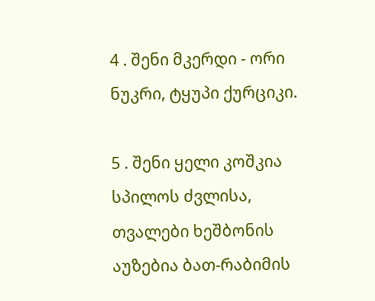4 . შენი მკერდი - ორი ნუკრი, ტყუპი ქურციკი.

5 . შენი ყელი კოშკია სპილოს ძვლისა, თვალები ხეშბონის აუზებია ბათ-რაბიმის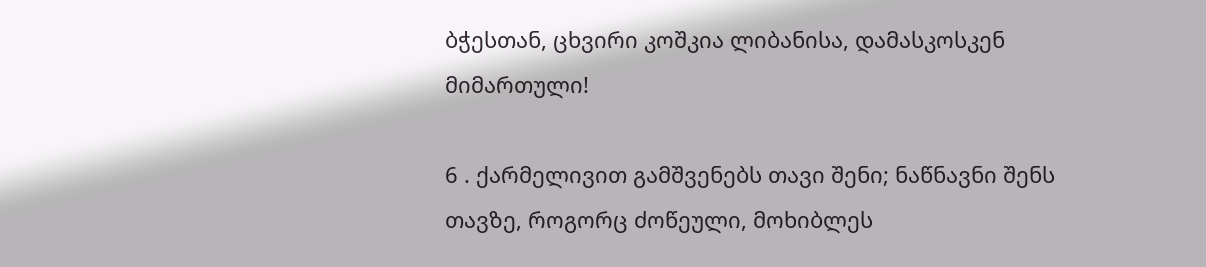ბჭესთან, ცხვირი კოშკია ლიბანისა, დამასკოსკენ მიმართული!

6 . ქარმელივით გამშვენებს თავი შენი; ნაწნავნი შენს თავზე, როგორც ძოწეული, მოხიბლეს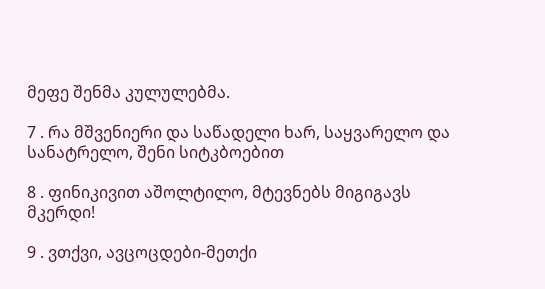მეფე შენმა კულულებმა.

7 . რა მშვენიერი და საწადელი ხარ, საყვარელო და სანატრელო, შენი სიტკბოებით

8 . ფინიკივით აშოლტილო, მტევნებს მიგიგავს მკერდი!

9 . ვთქვი, ავცოცდები-მეთქი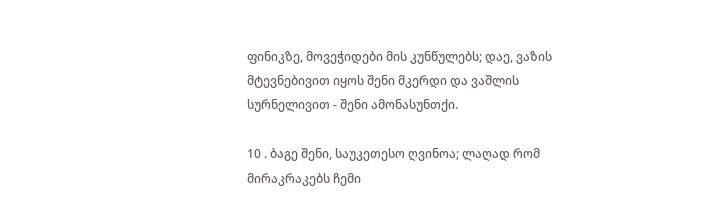ფინიკზე, მოვეჭიდები მის კუნწულებს; დაე, ვაზის მტევნებივით იყოს შენი მკერდი და ვაშლის სურნელივით - შენი ამონასუნთქი.

10 . ბაგე შენი, საუკეთესო ღვინოა; ლაღად რომ მირაკრაკებს ჩემი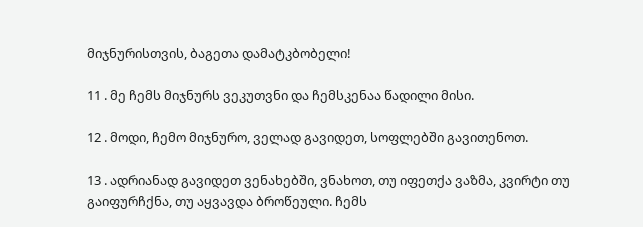მიჯნურისთვის, ბაგეთა დამატკბობელი!

11 . მე ჩემს მიჯნურს ვეკუთვნი და ჩემსკენაა წადილი მისი.

12 . მოდი, ჩემო მიჯნურო, ველად გავიდეთ, სოფლებში გავითენოთ.

13 . ადრიანად გავიდეთ ვენახებში, ვნახოთ, თუ იფეთქა ვაზმა, კვირტი თუ გაიფურჩქნა, თუ აყვავდა ბროწეული. ჩემს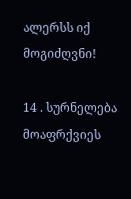ალერსს იქ მოგიძღვნი!

14 . სურნელება მოაფრქვიეს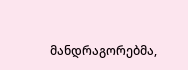მანდრაგორებმა,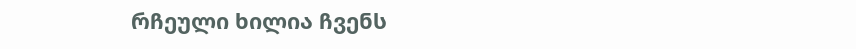რჩეული ხილია ჩვენს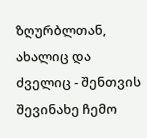ზღურბლთან, ახალიც და ძველიც - შენთვის შევინახე ჩემო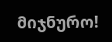მიჯნურო!